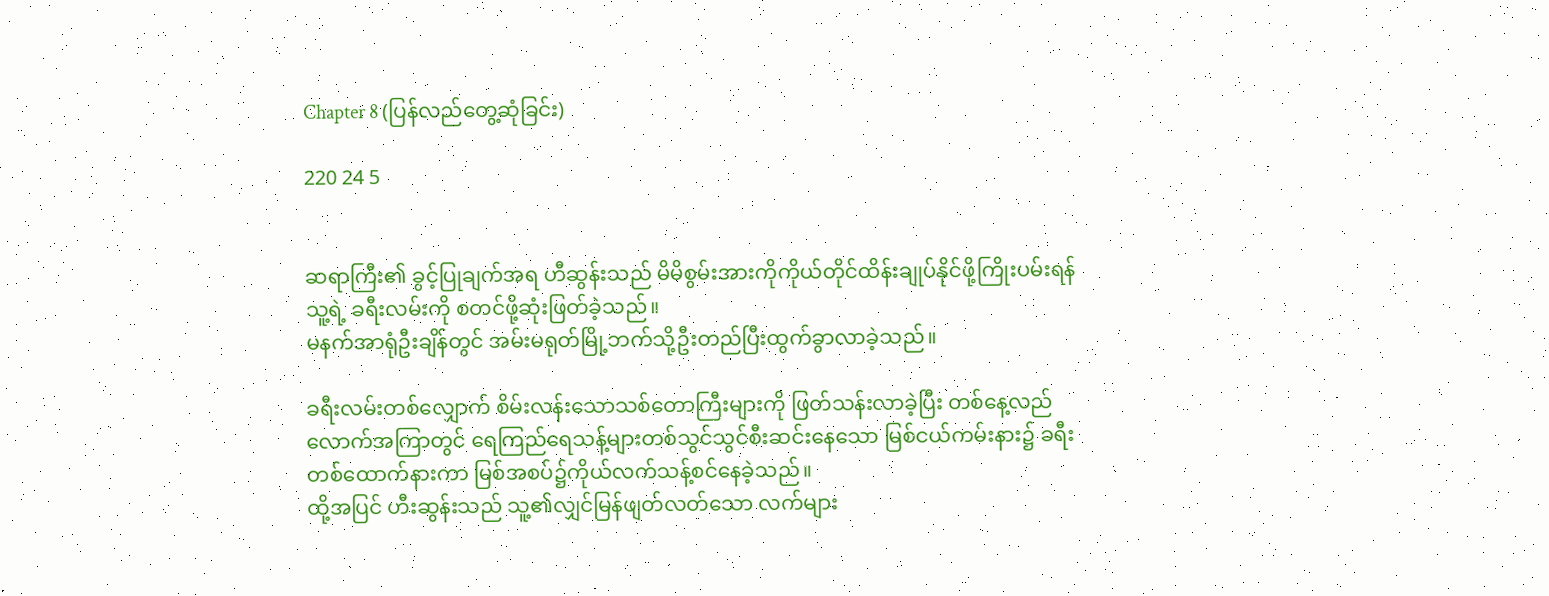Chapter 8 (ပြန်လည်တွေ့ဆုံခြင်း)

220 24 5


ဆရာကြီး၏ ခွင့်ပြုချက်အရ ဟီဆွန်းသည် မိမိစွမ်းအားကိုကိုယ်တိုင်ထိန်းချုပ်နိုင်ဖို့ကြိုးပမ်းရန်သူ့ရဲ့ ခရီးလမ်းကို စတင်ဖို့ဆုံးဖြတ်ခဲ့သည်။
မနက်အာရုံဦးချိန်တွင် အမ်းမရုတ်မြို့ဘက်သို့ဦးတည်ပြီးထွက်ခွာလာခဲ့သည်။

ခရီးလမ်းတစ်လျှောက် စိမ်းလန်းသောသစ်တောကြီးများကို ဖြတ်သန်းလာခဲ့ပြီး တစ်နေ့လည်လောက်အကြာတွင် ရေကြည်ရေသန့်များတစ်သွင်သွင်စီးဆင်းနေသော မြစ်ငယ်ကမ်းနား၌ ခရီးတစ်ထောက်နားကာ မြစ်အစပ်၌ကိုယ်လက်သန့်စင်နေခဲ့သည်။
ထို့အပြင် ဟီးဆွန်းသည် သူ့၏လျှင်မြန်ဖျတ်လတ်သော လက်များ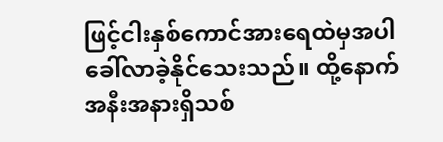ဖြင့်ငါးနှစ်ကောင်အားရေထဲမှအပါခေါ်လာခဲ့နိုင်သေးသည်။ ထို့နောက်အနီးအနားရှိသစ်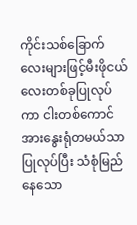ကိုင်းသစ်ခြောက်လေးများဖြင့်မီးဖိုငယ်လေးတစ်ခုပြုလုပ်ကာ ငါးတစ်ကောင်အားနွေးရုံတမယ်သာပြုလုပ်ပြီး သံစုံမြည်နေသော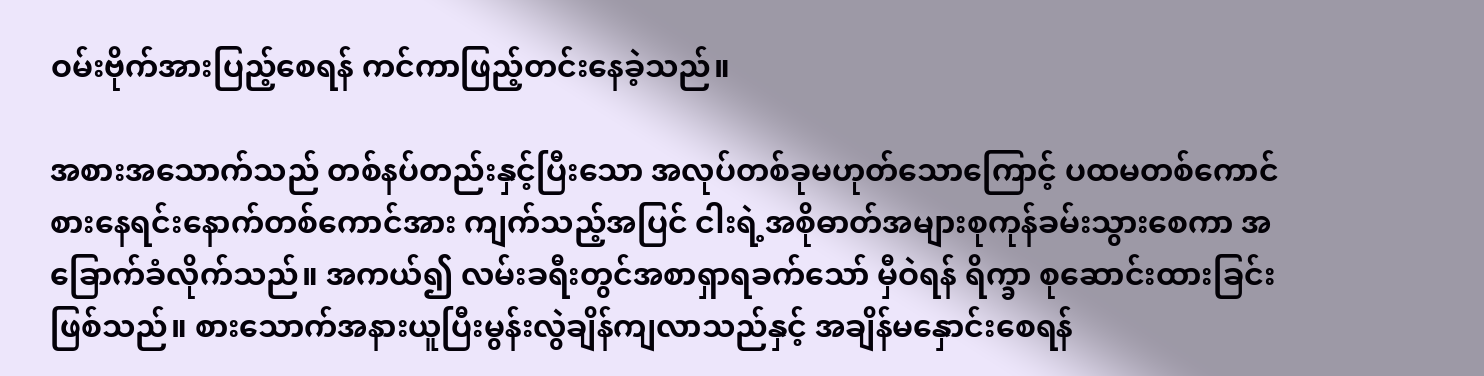ဝမ်းဗိုက်အားပြည့်စေရန် ကင်ကာဖြည့်တင်းနေခဲ့သည်။

အစားအသောက်သည် တစ်နပ်တည်းနှင့်ပြီးသော အလုပ်တစ်ခုမဟုတ်သောကြောင့် ပထမတစ်ကောင်စားနေရင်းနောက်တစ်ကောင်အား ကျက်သည့်အပြင် ငါးရဲ့အစိုဓာတ်အများစုကုန်ခမ်းသွားစေကာ အခြောက်ခံလိုက်သည်။ အကယ်၍ လမ်းခရီးတွင်အစာရှာရခက်သော် မှီဝဲရန် ရိက္ခာ စုဆောင်းထားခြင်းဖြစ်သည်။ စားသောက်အနားယူပြီးမွန်းလွဲချိန်ကျလာသည်နှင့် အချိန်မနှောင်းစေရန်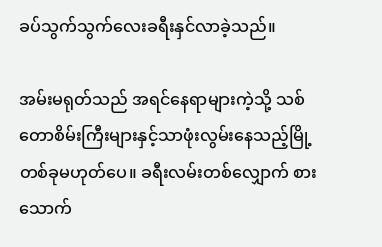ခပ်သွက်သွက်လေးခရီးနှင်လာခဲ့သည်။

အမ်းမရုတ်သည် အရင်နေရာများကဲ့သို့ သစ်တောစိမ်းကြီးများနှင့်သာဖုံးလွမ်းနေသည့်မြို့တစ်ခုမဟုတ်ပေ။ ခရီးလမ်းတစ်လျှောက် စားသောက်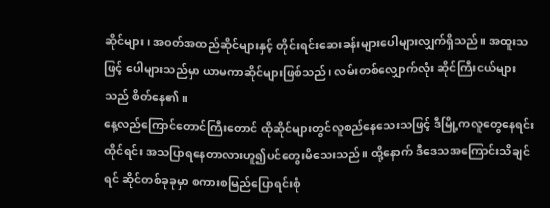ဆိုင်များ၊ အဝတ်အထည်ဆိုင်များနှင့် တိုင်းရင်းဆေးခန်းများပေါများလျှက်ရှိသည်။ အထူးသဖြင့် ပေါများသည်မှာ ယာမကာဆိုင်များဖြစ်သည်၊ လမ်းတစ်လျှောက်လုံး ဆိုင်ကြီးငယ်များသည် စိတ်နေ၏။
နေ့လည်ကြောင်တောင်ကြီးတောင် ထိုဆိုင်များတွင်လူစည်နေသေးသဖြင့် ဒီမြို့ကလူတွေနေရင်းထိုင်ရင်း အသပြာရနေတာလားဟူ၍ပင်တွေးမိသေးသည်။ ထို့နောက် ဒီဒေသအကြောင်းသိချင်ရင် ဆိုင်တစ်ခုခုမှာ စကားစမြည်ပြောရင်းစုံ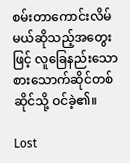စမ်းတာကောင်းလိမ်မယ်ဆိုသည့်အတွေးဖြင့် လူခြေနည်းသော စားသောက်ဆိုင်တစ်ဆိုင်သို့ ဝင်ခဲ့၏။

Lost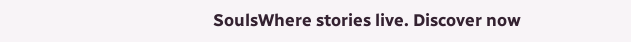SoulsWhere stories live. Discover now